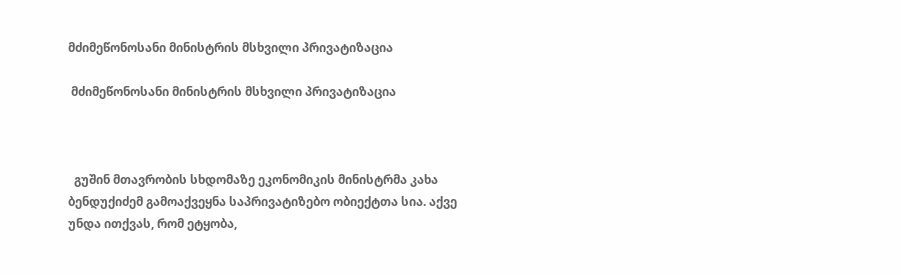მძიმეწონოსანი მინისტრის მსხვილი პრივატიზაცია

 მძიმეწონოსანი მინისტრის მსხვილი პრივატიზაცია



  გუშინ მთავრობის სხდომაზე ეკონომიკის მინისტრმა კახა ბენდუქიძემ გამოაქვეყნა საპრივატიზებო ობიექტთა სია. აქვე უნდა ითქვას, რომ ეტყობა,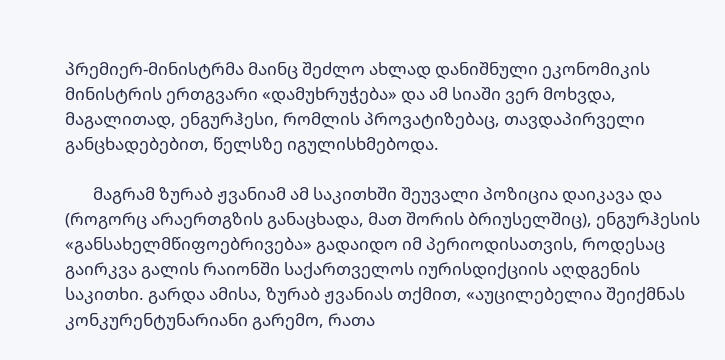პრემიერ-მინისტრმა მაინც შეძლო ახლად დანიშნული ეკონომიკის მინისტრის ერთგვარი «დამუხრუჭება» და ამ სიაში ვერ მოხვდა, მაგალითად, ენგურჰესი, რომლის პროვატიზებაც, თავდაპირველი განცხადებებით, წელსზე იგულისხმებოდა.

       მაგრამ ზურაბ ჟვანიამ ამ საკითხში შეუვალი პოზიცია დაიკავა და (როგორც არაერთგზის განაცხადა, მათ შორის ბრიუსელშიც), ენგურჰესის «განსახელმწიფოებრივება» გადაიდო იმ პერიოდისათვის, როდესაც გაირკვა გალის რაიონში საქართველოს იურისდიქციის აღდგენის საკითხი. გარდა ამისა, ზურაბ ჟვანიას თქმით, «აუცილებელია შეიქმნას კონკურენტუნარიანი გარემო, რათა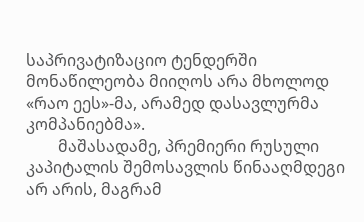საპრივატიზაციო ტენდერში მონაწილეობა მიიღოს არა მხოლოდ «რაო ეეს»-მა, არამედ დასავლურმა კომპანიებმა».
        მაშასადამე, პრემიერი რუსული კაპიტალის შემოსავლის წინააღმდეგი არ არის, მაგრამ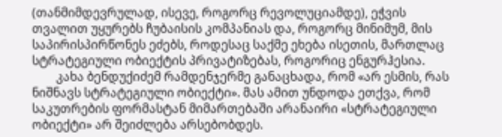(თანმიმდევრულად, ისევე, როგორც რევოლუციამდე), ეჭვის თვალით უყურებს ჩუბაისის კომპანიას და, როგორც მინიმუმ, მის საპირისპირწონეს ეძებს, როდესაც საქმე ეხება ისეთის, მართლაც სტრატეგიული ობიექტის პრივატიზებას, როგორიც ენგურჰესია.
        კახა ბენდუქიძემ რამდენჯერმე განაცხადა, რომ «არ ესმის, რას ნიშნავს სტრატეგიული ობიექტი». მას ამით უნდოდა ეთქვა, რომ საკუთრების ფორმასტან მიმართებაში არანაირი «სტრატეგიული ობიექტი» არ შეიძლება არსებობდეს.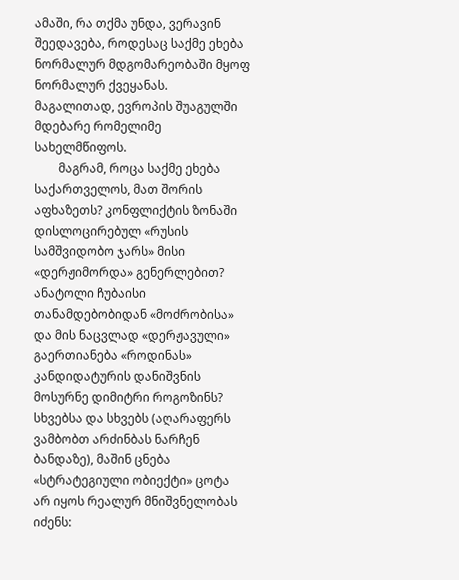ამაში, რა თქმა უნდა, ვერავინ შეედავება, როდესაც საქმე ეხება ნორმალურ მდგომარეობაში მყოფ ნორმალურ ქვეყანას. მაგალითად, ევროპის შუაგულში მდებარე რომელიმე სახელმწიფოს.
        მაგრამ, როცა საქმე ეხება საქართველოს, მათ შორის აფხაზეთს? კონფლიქტის ზონაში დისლოცირებულ «რუსის სამშვიდობო ჯარს» მისი «დერჟიმორდა» გენერლებით? ანატოლი ჩუბაისი თანამდებობიდან «მოძრობისა» და მის ნაცვლად «დერჟავული» გაერთიანება «როდინას» კანდიდატურის დანიშვნის მოსურნე დიმიტრი როგოზინს? სხვებსა და სხვებს (აღარაფერს ვამბობთ არძინბას ნარჩენ ბანდაზე), მაშინ ცნება «სტრატეგიული ობიექტი» ცოტა არ იყოს რეალურ მნიშვნელობას იძენს: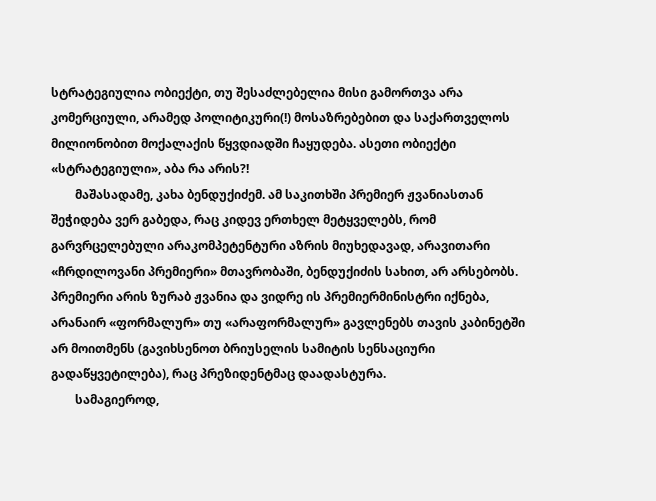სტრატეგიულია ობიექტი, თუ შესაძლებელია მისი გამორთვა არა კომერციული, არამედ პოლიტიკური(!) მოსაზრებებით და საქართველოს მილიონობით მოქალაქის წყვდიადში ჩაყუდება. ასეთი ობიექტი «სტრატეგიული», აბა რა არის?!
        მაშასადამე, კახა ბენდუქიძემ. ამ საკითხში პრემიერ ჟვანიასთან შეჭიდება ვერ გაბედა, რაც კიდევ ერთხელ მეტყველებს, რომ გარვრცელებული არაკომპეტენტური აზრის მიუხედავად, არავითარი «ჩრდილოვანი პრემიერი» მთავრობაში, ბენდუქიძის სახით, არ არსებობს. პრემიერი არის ზურაბ ჟვანია და ვიდრე ის პრემიერმინისტრი იქნება, არანაირ «ფორმალურ» თუ «არაფორმალურ» გავლენებს თავის კაბინეტში არ მოითმენს (გავიხსენოთ ბრიუსელის სამიტის სენსაციური გადაწყვეტილება), რაც პრეზიდენტმაც დაადასტურა.
        სამაგიეროდ,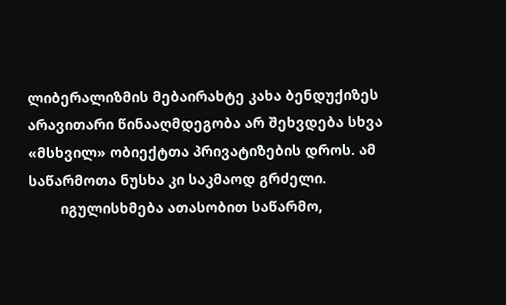ლიბერალიზმის მებაირახტე კახა ბენდუქიზეს არავითარი წინააღმდეგობა არ შეხვდება სხვა «მსხვილ» ობიექტთა პრივატიზების დროს. ამ საწარმოთა ნუსხა კი საკმაოდ გრძელი.
        იგულისხმება ათასობით საწარმო,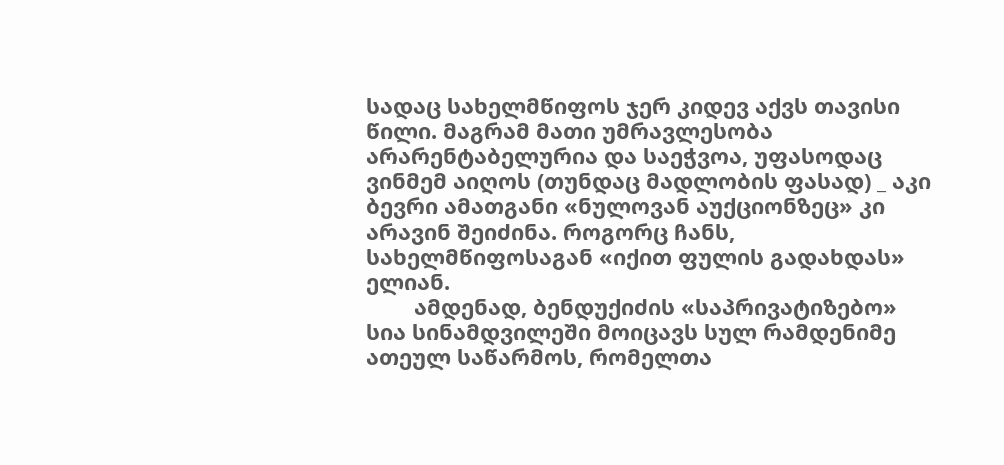სადაც სახელმწიფოს ჯერ კიდევ აქვს თავისი წილი. მაგრამ მათი უმრავლესობა არარენტაბელურია და საეჭვოა, უფასოდაც ვინმემ აიღოს (თუნდაც მადლობის ფასად) _ აკი ბევრი ამათგანი «ნულოვან აუქციონზეც» კი არავინ შეიძინა. როგორც ჩანს, სახელმწიფოსაგან «იქით ფულის გადახდას» ელიან.
        ამდენად, ბენდუქიძის «საპრივატიზებო» სია სინამდვილეში მოიცავს სულ რამდენიმე ათეულ საწარმოს, რომელთა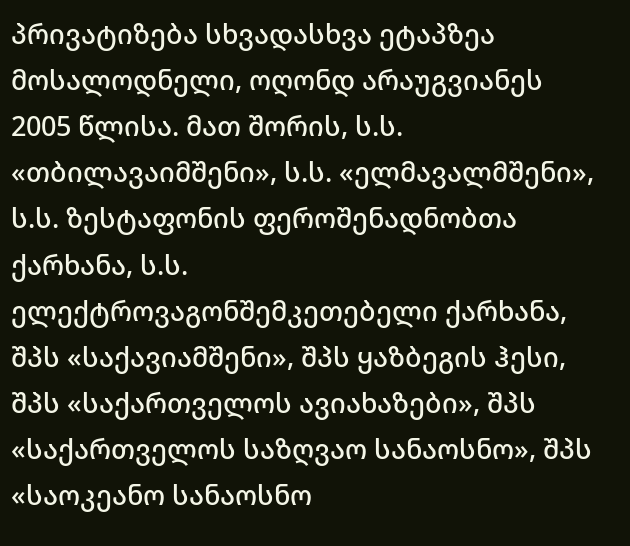პრივატიზება სხვადასხვა ეტაპზეა მოსალოდნელი, ოღონდ არაუგვიანეს 2005 წლისა. მათ შორის, ს.ს. «თბილავაიმშენი», ს.ს. «ელმავალმშენი», ს.ს. ზესტაფონის ფეროშენადნობთა ქარხანა, ს.ს. ელექტროვაგონშემკეთებელი ქარხანა, შპს «საქავიამშენი», შპს ყაზბეგის ჰესი, შპს «საქართველოს ავიახაზები», შპს «საქართველოს საზღვაო სანაოსნო», შპს «საოკეანო სანაოსნო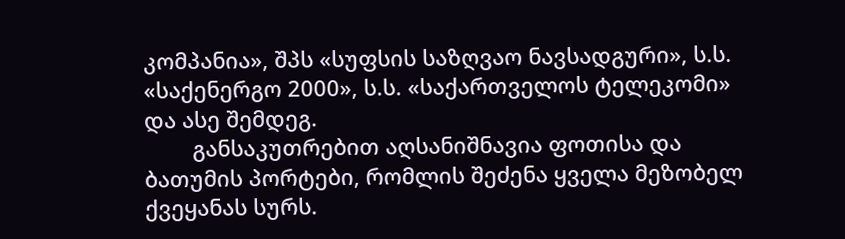კომპანია», შპს «სუფსის საზღვაო ნავსადგური», ს.ს. «საქენერგო 2000», ს.ს. «საქართველოს ტელეკომი» და ასე შემდეგ.
        განსაკუთრებით აღსანიშნავია ფოთისა და ბათუმის პორტები, რომლის შეძენა ყველა მეზობელ ქვეყანას სურს.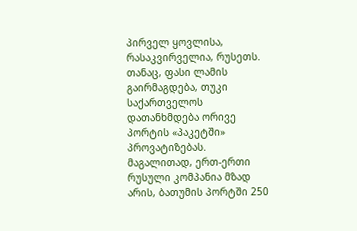პირველ ყოვლისა, რასაკვირველია, რუსეთს. თანაც, ფასი ლამის გაირმაგდება, თუკი საქართველოს დათანხმდება ორივე პორტის «პაკეტში» პროვატიზებას. მაგალითად, ერთ-ერთი რუსული კომპანია მზად არის, ბათუმის პორტში 250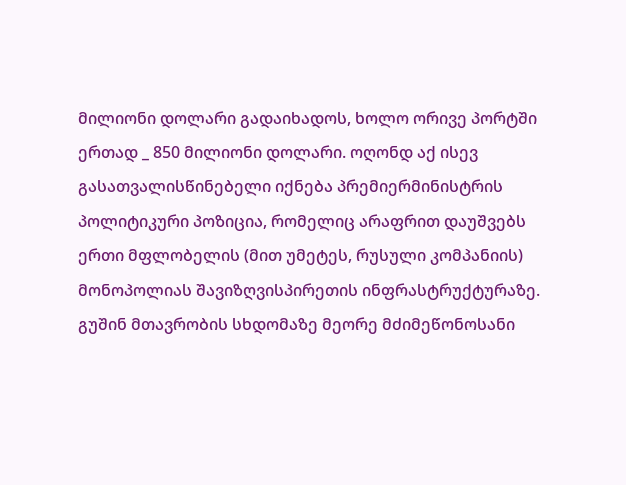მილიონი დოლარი გადაიხადოს, ხოლო ორივე პორტში ერთად _ 850 მილიონი დოლარი. ოღონდ აქ ისევ გასათვალისწინებელი იქნება პრემიერმინისტრის პოლიტიკური პოზიცია, რომელიც არაფრით დაუშვებს ერთი მფლობელის (მით უმეტეს, რუსული კომპანიის) მონოპოლიას შავიზღვისპირეთის ინფრასტრუქტურაზე. გუშინ მთავრობის სხდომაზე მეორე მძიმეწონოსანი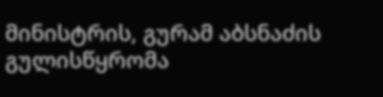მინისტრის, გურამ აბსნაძის გულისწყრომა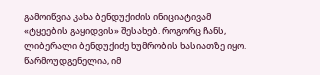გამოიწვია კახა ბენდუქიძის ინიციატივამ «ტყეების გაყიდვის» შესახებ. როგორც ჩანს, ლიბერალი ბენდუქიძე ხუმრობის ხასიათზე იყო. წარმოუდგენელია, იმ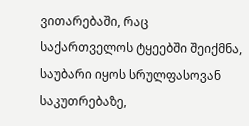ვითარებაში, რაც საქართველოს ტყეებში შეიქმნა, საუბარი იყოს სრულფასოვან საკუთრებაზე,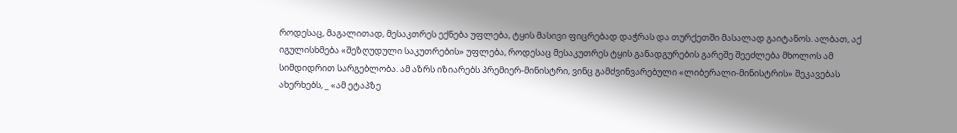როდესაც, მაგალითად, მესაკთრეს ექნება უფლება, ტყის მასივი ფიცრებად დაჭრას და თურქეთში მასალად გაიტანოს. ალბათ, აქ იგულისხმება «შეზღუდული საკუთრების» უფლება, როდესაც მესაკუთრეს ტყის განადგურების გარეშე შეეძლება მხოლოს ამ სიმდიდრით სარგებლობა. ამ აზრს იზიარებს პრემიერ-მინისტრი, ვინც გამძვინვარებული «ლიბერალი-მინისტრის» შეკავებას ახერხებს, _ «ამ ეტაპზე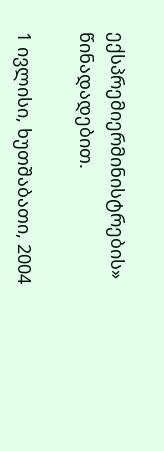ექსპრემიერმინისტრების» წინადადებით.

1 ივლისი, ხუთშაბათი, 2004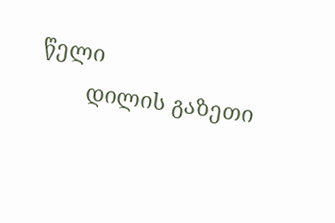წელი
        დილის გაზეთი